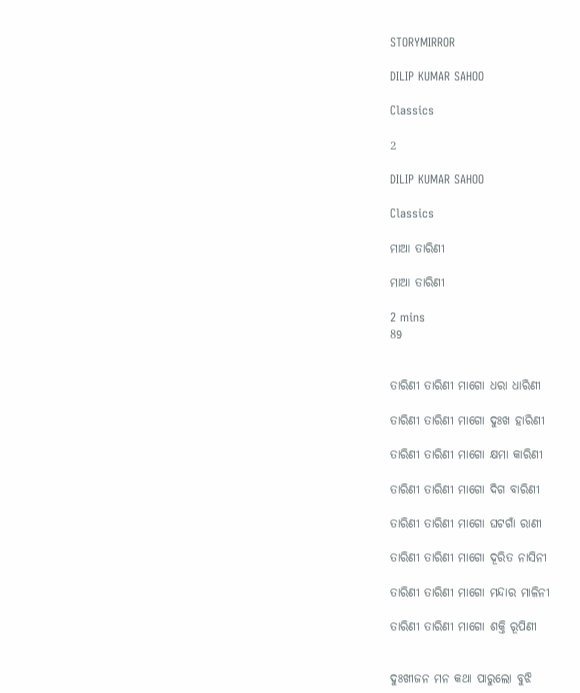STORYMIRROR

DILIP KUMAR SAHOO

Classics

2

DILIP KUMAR SAHOO

Classics

ମାଆ ତାରିଣୀ

ମାଆ ତାରିଣୀ

2 mins
89


ତାରିଣୀ ତାରିଣୀ ମାଗୋ ଧରା ଧାରିଣୀ

ତାରିଣୀ ତାରିଣୀ ମାଗୋ ଦୁଃଖ ହାରିଣୀ

ତାରିଣୀ ତାରିଣୀ ମାଗୋ କ୍ଷମା କାରିଣୀ

ତାରିଣୀ ତାରିଣୀ ମାଗୋ ଦିଗ ବାରିଣୀ

ତାରିଣୀ ତାରିଣୀ ମାଗୋ ଘଟଗାଁ ରାଣୀ

ତାରିଣୀ ତାରିଣୀ ମାଗୋ ଦୂରିତ ନାସିନୀ

ତାରିଣୀ ତାରିଣୀ ମାଗୋ ମନ୍ଦାର ମାଳିନୀ

ତାରିଣୀ ତାରିଣୀ ମାଗୋ ଶକ୍ତି ରୂପିଣୀ


ଦୁଃଖୀଜନ ମନ କଥା ପାରୁଲୋ ବୁଝି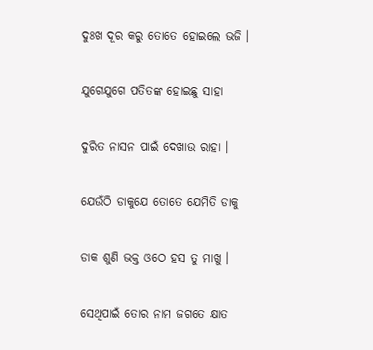ଦୁଃଖ ଦୂର କରୁ ତୋତେ ହୋଇଲେ ଭଜି ।

ଯୁଗେଯୁଗେ ପତିତଙ୍କ ହୋଇଛୁ ସାହା

ଦୁରିତ ନାସନ ପାଇଁ ଦେଖାଉ ରାହା ।

ଯେଉଁଠି ଡାକୁଯେ ତୋତେ ଯେମିତି ଡାକୁ

ଡାକ ଶୁଣି ଭକ୍ତ ଓଠେ ହସ ତୁ ମାଖୁ ।

ସେଥିପାଇଁ ତୋର ନାମ ଜଗତେ କ୍ଷାତ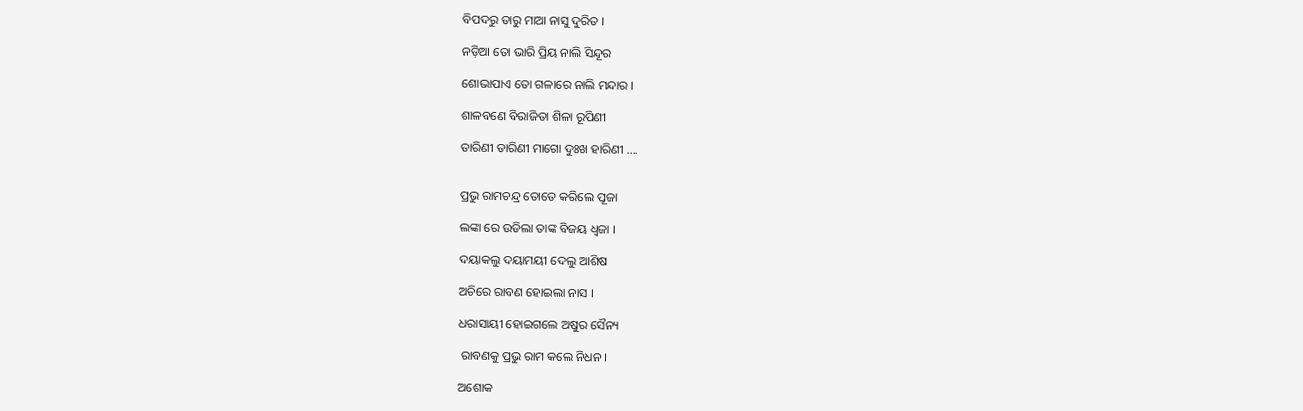ବିପଦରୁ ତାରୁ ମାଆ ନାସୁ ଦୁରିତ ।

ନଡ଼ିଆ ତୋ ଭାରି ପ୍ରିୟ ନାଲି ସିନ୍ଦୂର

ଶୋଭାପାଏ ତୋ ଗଳାରେ ନାଲି ମନ୍ଦାର ।

ଶାଳବଣେ ବିରାଜିତା ଶିଳା ରୂପିଣୀ

ତାରିଣୀ ତାରିଣୀ ମାଗୋ ଦୁଃଖ ହାରିଣୀ ....


ପ୍ରଭୁ ରାମଚନ୍ଦ୍ର ତୋତେ କରିଲେ ପୂଜା

ଲଙ୍କା ରେ ଉଡିଲା ତାଙ୍କ ବିଜୟ ଧ୍ବଜା ।

ଦୟାକଲୁ ଦୟାମୟୀ ଦେଲୁ ଆଶିଷ

ଅଚିରେ ରାବଣ ହୋଇଲା ନାସ ।

ଧରାସାୟୀ ହୋଇଗଲେ ଅଷୁର ସୈନ୍ୟ

 ରାବଣକୁ ପ୍ରଭୁ ରାମ କଲେ ନିଧନ ।

ଅଶୋକ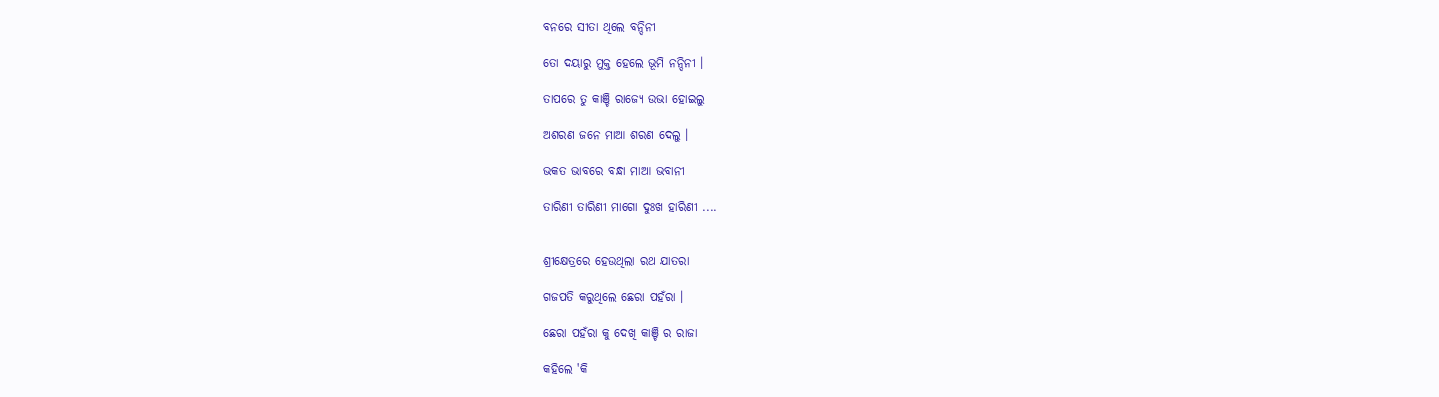ବନରେ ସୀତା ଥିଲେ ବନ୍ଦିନୀ

ତୋ ଦୟାରୁ ମୁକ୍ତ ହେଲେ ଭୂମି ନନ୍ଦିନୀ ।

ତାପରେ ତୁ କାଞ୍ଚି ରାଜ୍ୟେ ଉଭା ହୋଇଲୁ

ଅଶରଣ ଜନେ ମାଆ ଶରଣ ଦେଲୁ ।

ଭକତ ଭାବରେ ବନ୍ଧା ମାଆ ଭବାନୀ

ତାରିଣୀ ତାରିଣୀ ମାଗୋ ଦୁଃଖ ହାରିଣୀ ....


ଶ୍ରୀକ୍ଷେତ୍ରରେ ହେଉଥିଲା ରଥ ଯାତରା

ଗଜପତି କରୁଥିଲେ ଛେରା ପହଁରା ।

ଛେରା ପହଁରା କୁ ଦେଖି କାଞ୍ଚି ର ରାଜା

କହିଲେ 'କି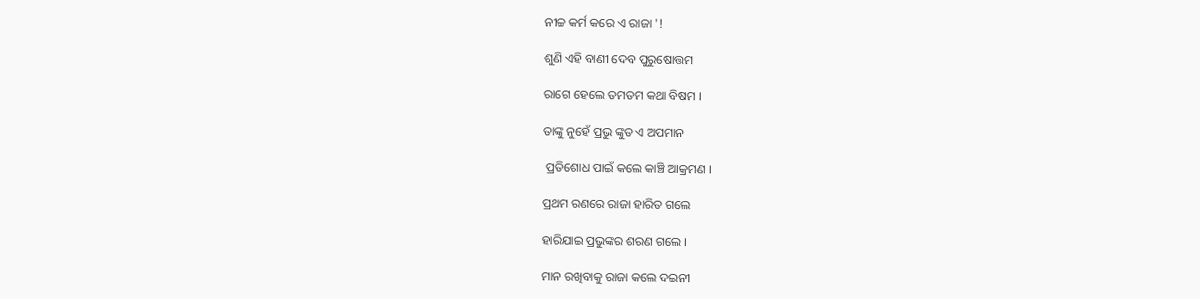ନୀଚ୍ଚ କର୍ମ କରେ ଏ ରାଜା '!

ଶୁଣି ଏହି ବାଣୀ ଦେବ ପୁରୁଷୋତ୍ତମ

ରାଗେ ହେଲେ ତମତମ କଥା ବିଷମ ।

ତାଙ୍କୁ ନୁହେଁ ପ୍ରଭୁ ଙ୍କୁତ ଏ ଅପମାନ

 ପ୍ରତିଶୋଧ ପାଇଁ କଲେ କାଞ୍ଚି ଆକ୍ରମଣ ।

ପ୍ରଥମ ରଣରେ ରାଜା ହାରିତ ଗଲେ

ହାରିଯାଇ ପ୍ରଭୁଙ୍କର ଶରଣ ଗଲେ ।

ମାନ ରଖିବାକୁ ରାଜା କଲେ ଦଇନୀ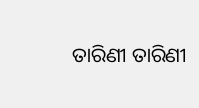ତାରିଣୀ ତାରିଣୀ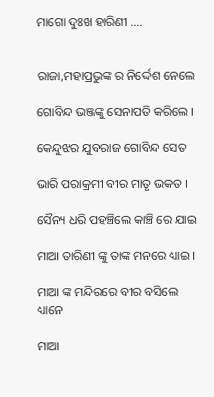ମାଗୋ ଦୁଃଖ ହାରିଣୀ ....


ରାଜା,ମହାପ୍ରଭୁଙ୍କ ର ନିର୍ଦ୍ଦେଶ ନେଲେ

ଗୋବିନ୍ଦ ଭଞ୍ଜଙ୍କୁ ସେନାପତି କରିଲେ ।

କେନ୍ଦୁଝର ଯୁବରାଜ ଗୋବିନ୍ଦ ସେତ

ଭାରି ପରାକ୍ରମୀ ବୀର ମାତୃ ଭକତ ।

ସୈନ୍ୟ ଧରି ପହଞ୍ଚିଲେ କାଞ୍ଚି ରେ ଯାଇ

ମାଆ ତାରିଣୀ ଙ୍କୁ ତାଙ୍କ ମନରେ ଧ୍ୟାଇ ।

ମାଆ ଙ୍କ ମନ୍ଦିରରେ ବୀର ବସିଲେ ଧ୍ୟାନେ

ମାଆ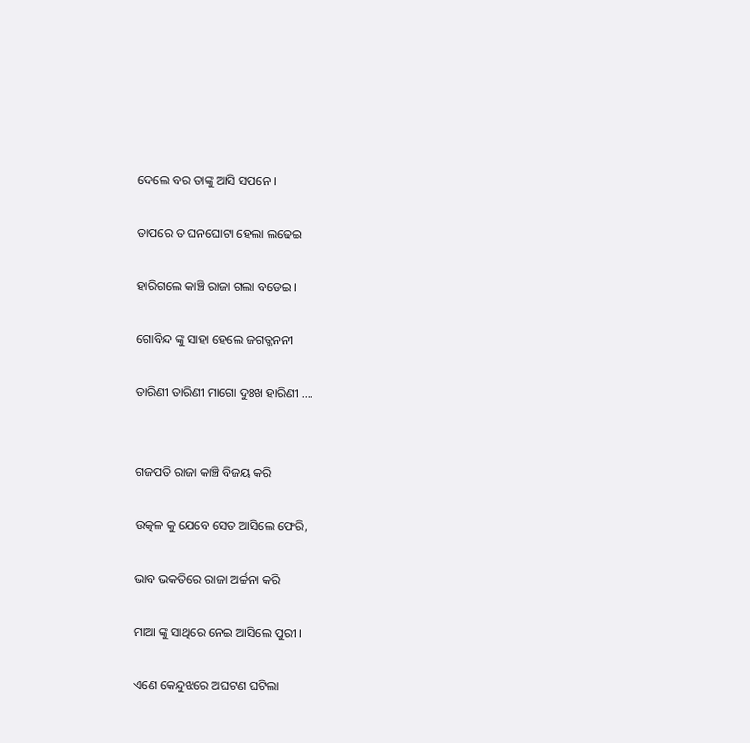ଦେଲେ ବର ତାଙ୍କୁ ଆସି ସପନେ ।

ତାପରେ ତ ଘନଘୋଟା ହେଲା ଲଢେଇ

ହାରିଗଲେ କାଞ୍ଚି ରାଜା ଗଲା ବଡେଇ ।

ଗୋବିନ୍ଦ ଙ୍କୁ ସାହା ହେଲେ ଜଗତ୍ଜନନୀ

ତାରିଣୀ ତାରିଣୀ ମାଗୋ ଦୁଃଖ ହାରିଣୀ ....


ଗଜପତି ରାଜା କାଞ୍ଚି ବିଜୟ କରି

ଉତ୍କଳ କୁ ଯେବେ ସେତ ଆସିଲେ ଫେରି,

ଭାବ ଭକତିରେ ରାଜା ଅର୍ଚ୍ଚନା କରି

ମାଆ ଙ୍କୁ ସାଥିରେ ନେଇ ଆସିଲେ ପୁରୀ ।

ଏଣେ କେନ୍ଦୁଝରେ ଅଘଟଣ ଘଟିଲା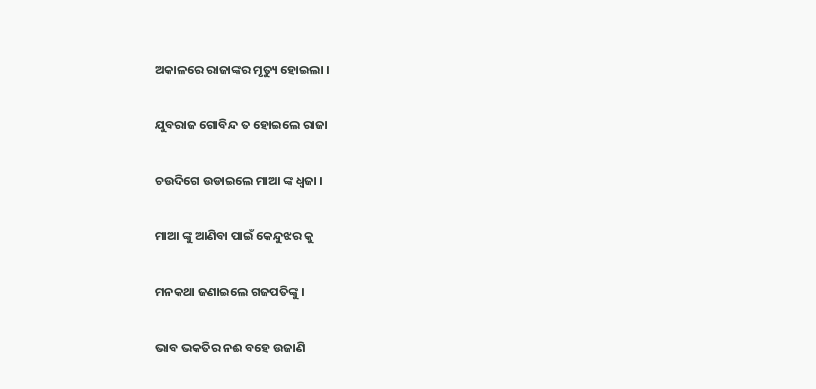ଅକାଳରେ ରାଜାଙ୍କର ମୃତ୍ୟୁ ହୋଇଲା ।

ଯୁବରାଜ ଗୋବିନ୍ଦ ତ ହୋଇଲେ ରାଜା

ଚଉଦିଗେ ଉଡାଇଲେ ମାଆ ଙ୍କ ଧ୍ବଜା ।

ମାଆ ଙ୍କୁ ଆଣିବା ପାଇଁ କେନ୍ଦୁଝର କୁ

ମନକଥା ଜଣାଇଲେ ଗଜପତିଙ୍କୁ ।

ଭାବ ଭକତିର ନଈ ବହେ ଉଜାଣି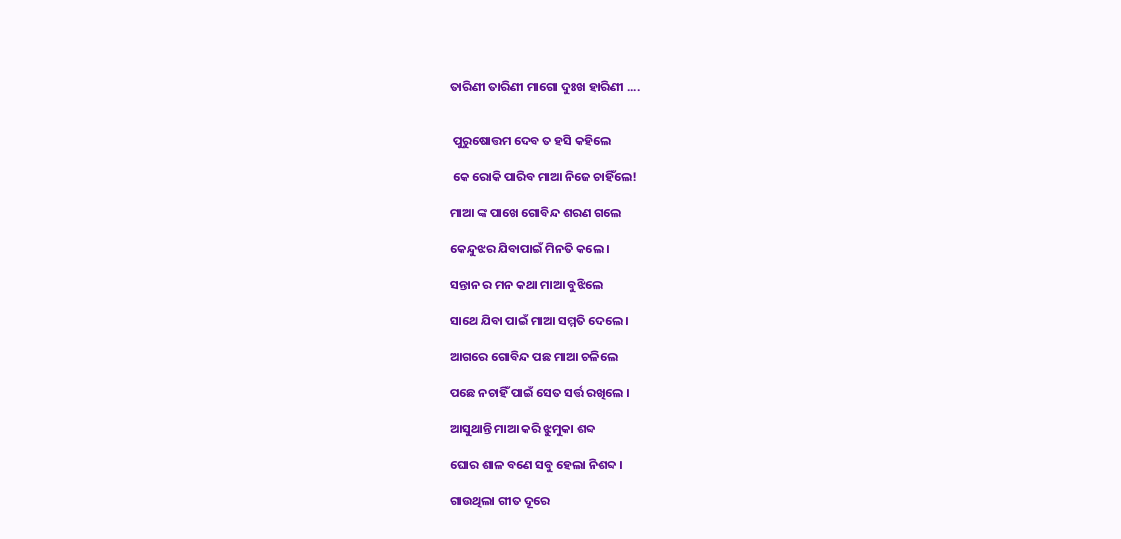ତାରିଣୀ ତାରିଣୀ ମାଗୋ ଦୁଃଖ ହାରିଣୀ ....


 ପୁରୁଷୋତ୍ତମ ଦେବ ତ ହସି କହିଲେ

 କେ ରୋକି ପାରିବ ମାଆ ନିଜେ ଚାହିଁଲେ!

ମାଆ ଙ୍କ ପାଖେ ଗୋବିନ୍ଦ ଶରଣ ଗଲେ

କେନ୍ଦୁଝର ଯିବାପାଇଁ ମିନତି କଲେ ।

ସନ୍ତାନ ର ମନ କଥା ମାଆ ବୁଝିଲେ

ସାଥେ ଯିବା ପାଇଁ ମାଆ ସମ୍ମତି ଦେଲେ ।

ଆଗରେ ଗୋବିନ୍ଦ ପଛ ମାଆ ଚଳିଲେ

ପଛେ ନଚାହିଁ ପାଇଁ ସେତ ସର୍ତ୍ତ ରଖିଲେ ।

ଆସୁଥାନ୍ତି ମାଆ କରି ଝୁମୁକା ଶବ୍ଦ

ଘୋର ଶାଳ ବଣେ ସବୁ ହେଲା ନିଶବ୍ଦ ।

ଗାଉଥିଲା ଗୀତ ଦୂରେ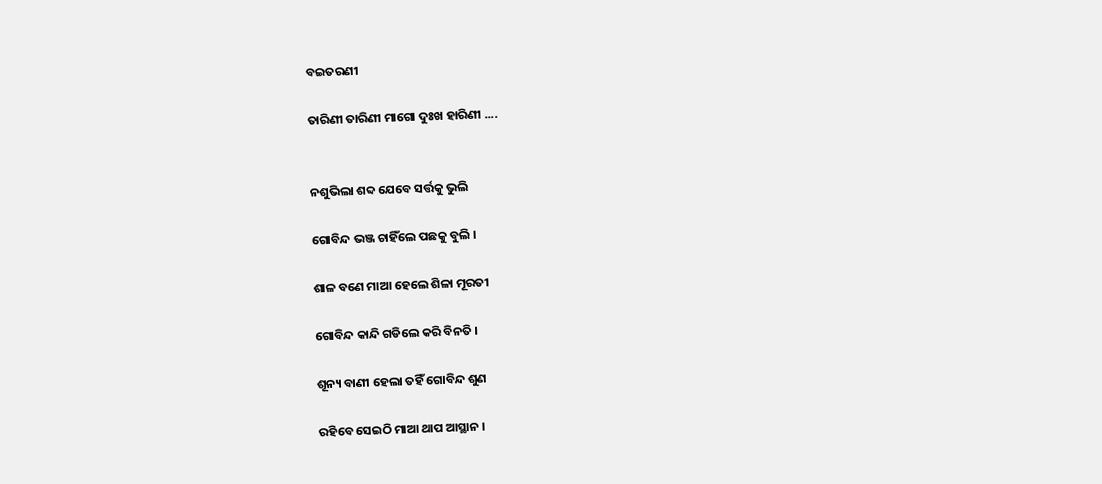ବଇତରଣୀ

ତାରିଣୀ ତାରିଣୀ ମାଗୋ ଦୁଃଖ ହାରିଣୀ ....


ନଶୁଭିଲା ଶବ୍ଦ ଯେବେ ସର୍ତ୍ତକୁ ଭୁଲି

ଗୋବିନ୍ଦ ଭଞ୍ଜ ଚାହିଁଲେ ପଛକୁ ବୁଲି ।

ଶାଳ ବଣେ ମାଆ ହେଲେ ଶିଳା ମୂରତୀ

ଗୋବିନ୍ଦ କାନ୍ଦି ଗଡିଲେ କରି ବିନତି ।

ଶୂନ୍ୟ ବାଣୀ ହେଲା ତହିଁ ଗୋବିନ୍ଦ ଶୁଣ

ରହିବେ ସେଇଠି ମାଆ ଥାପ ଆସ୍ଥାନ ।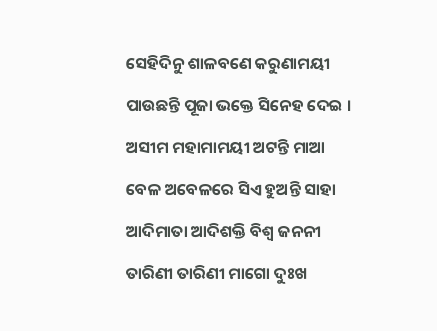ସେହିଦିନୁ ଶାଳବଣେ କରୁଣାମୟୀ

ପାଉଛନ୍ତି ପୂଜା ଭକ୍ତେ ସିନେହ ଦେଇ ।

ଅସୀମ ମହାମାମୟୀ ଅଟନ୍ତି ମାଆ

ବେଳ ଅବେଳରେ ସିଏ ହୁଅନ୍ତି ସାହା

ଆଦିମାତା ଆଦିଶକ୍ତି ବିଶ୍ବ ଜନନୀ

ତାରିଣୀ ତାରିଣୀ ମାଗୋ ଦୁଃଖ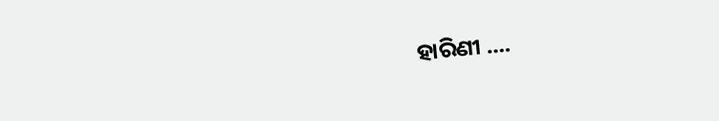ହାରିଣୀ ....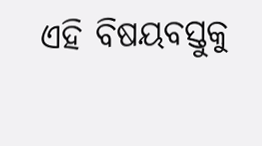ଏହି ବିଷୟବସ୍ତୁକୁ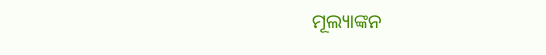ମୂଲ୍ୟାଙ୍କନ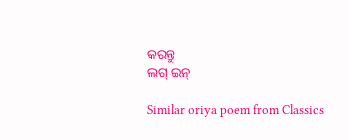କରନ୍ତୁ
ଲଗ୍ ଇନ୍

Similar oriya poem from Classics